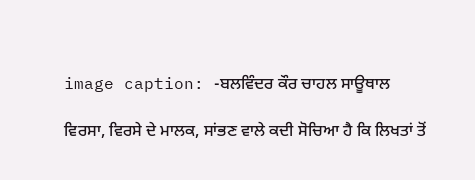image caption: -ਬਲਵਿੰਦਰ ਕੌਰ ਚਾਹਲ ਸਾਊਥਾਲ

ਵਿਰਸਾ, ਵਿਰਸੇ ਦੇ ਮਾਲਕ, ਸਾਂਭਣ ਵਾਲੇ ਕਦੀ ਸੋਚਿਆ ਹੈ ਕਿ ਲਿਖਤਾਂ ਤੋਂ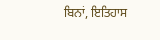ਬਿਨਾਂ, ਇਤਿਹਾਸ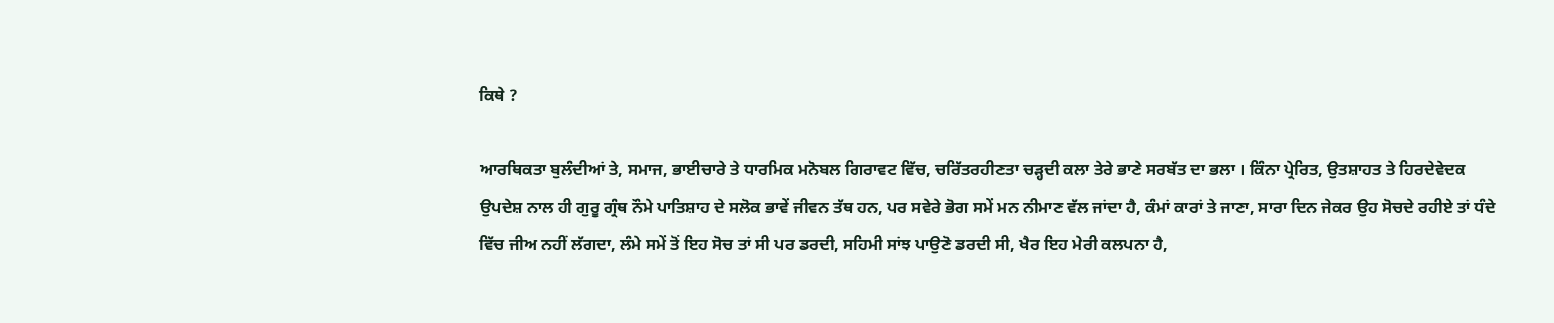ਕਿਥੇ ?

ਆਰਥਿਕਤਾ ਬੁਲੰਦੀਆਂ ਤੇ, ਸਮਾਜ, ਭਾਈਚਾਰੇ ਤੇ ਧਾਰਮਿਕ ਮਨੋਬਲ ਗਿਰਾਵਟ ਵਿੱਚ, ਚਰਿੱਤਰਹੀਣਤਾ ਚੜ੍ਹਦੀ ਕਲਾ ਤੇਰੇ ਭਾਣੇ ਸਰਬੱਤ ਦਾ ਭਲਾ । ਕਿੰਨਾ ਪ੍ਰੇਰਿਤ, ਉਤਸ਼ਾਹਤ ਤੇ ਹਿਰਦੇਵੇਦਕ ਉਪਦੇਸ਼ ਨਾਲ ਹੀ ਗੁਰੂ ਗ੍ਰੰਥ ਨੌਮੇ ਪਾਤਿਸ਼ਾਹ ਦੇ ਸਲੋਕ ਭਾਵੇਂ ਜੀਵਨ ਤੱਥ ਹਨ, ਪਰ ਸਵੇਰੇ ਭੋਗ ਸਮੇਂ ਮਨ ਨੀਮਾਣ ਵੱਲ ਜਾਂਦਾ ਹੈ, ਕੰਮਾਂ ਕਾਰਾਂ ਤੇ ਜਾਣਾ, ਸਾਰਾ ਦਿਨ ਜੇਕਰ ਉਹ ਸੋਚਦੇ ਰਹੀਏ ਤਾਂ ਧੰਦੇ ਵਿੱਚ ਜੀਅ ਨਹੀਂ ਲੱਗਦਾ, ਲੰਮੇ ਸਮੇਂ ਤੋਂ ਇਹ ਸੋਚ ਤਾਂ ਸੀ ਪਰ ਡਰਦੀ, ਸਹਿਮੀ ਸਾਂਝ ਪਾਉਣੋ ਡਰਦੀ ਸੀ, ਖੈਰ ਇਹ ਮੇਰੀ ਕਲਪਨਾ ਹੈ,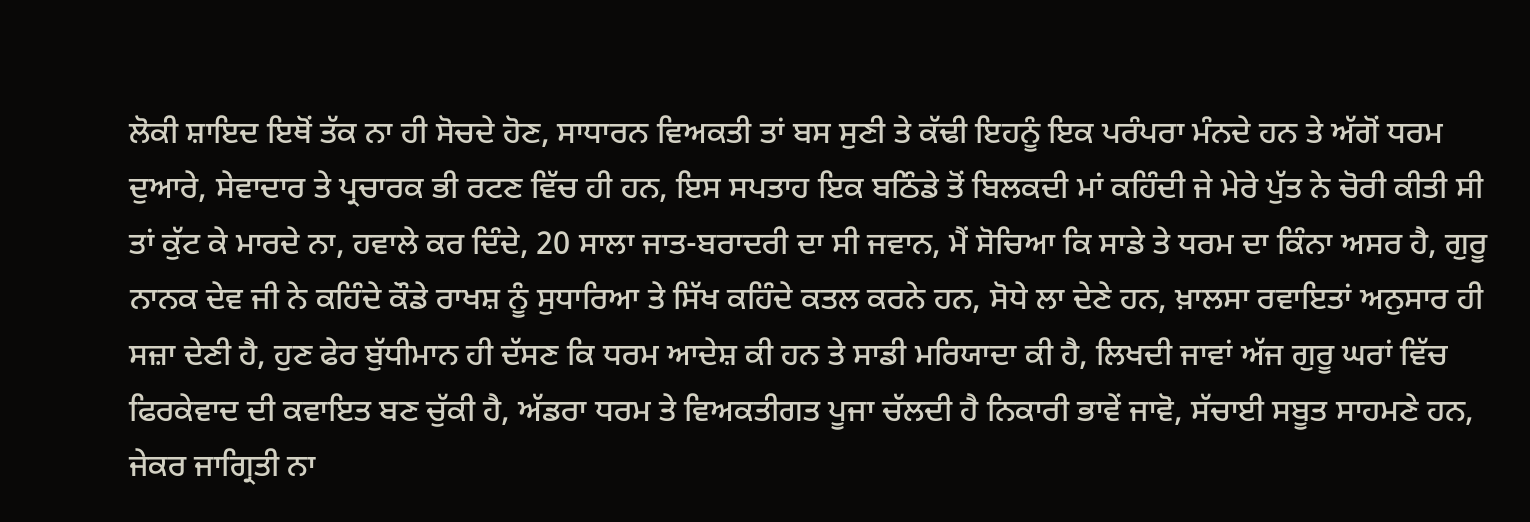ਲੋਕੀ ਸ਼ਾਇਦ ਇਥੋਂ ਤੱਕ ਨਾ ਹੀ ਸੋਚਦੇ ਹੋਣ, ਸਾਧਾਰਨ ਵਿਅਕਤੀ ਤਾਂ ਬਸ ਸੁਣੀ ਤੇ ਕੱਢੀ ਇਹਨੂੰ ਇਕ ਪਰੰਪਰਾ ਮੰਨਦੇ ਹਨ ਤੇ ਅੱਗੋਂ ਧਰਮ ਦੁਆਰੇ, ਸੇਵਾਦਾਰ ਤੇ ਪ੍ਰਚਾਰਕ ਭੀ ਰਟਣ ਵਿੱਚ ਹੀ ਹਨ, ਇਸ ਸਪਤਾਹ ਇਕ ਬਠਿੰਡੇ ਤੋਂ ਬਿਲਕਦੀ ਮਾਂ ਕਹਿੰਦੀ ਜੇ ਮੇਰੇ ਪੁੱਤ ਨੇ ਚੋਰੀ ਕੀਤੀ ਸੀ ਤਾਂ ਕੁੱਟ ਕੇ ਮਾਰਦੇ ਨਾ, ਹਵਾਲੇ ਕਰ ਦਿੰਦੇ, 20 ਸਾਲਾ ਜਾਤ-ਬਰਾਦਰੀ ਦਾ ਸੀ ਜਵਾਨ, ਮੈਂ ਸੋਚਿਆ ਕਿ ਸਾਡੇ ਤੇ ਧਰਮ ਦਾ ਕਿੰਨਾ ਅਸਰ ਹੈ, ਗੁਰੂ ਨਾਨਕ ਦੇਵ ਜੀ ਨੇ ਕਹਿੰਦੇ ਕੌਡੇ ਰਾਖਸ਼ ਨੂੰ ਸੁਧਾਰਿਆ ਤੇ ਸਿੱਖ ਕਹਿੰਦੇ ਕਤਲ ਕਰਨੇ ਹਨ, ਸੋਧੇ ਲਾ ਦੇਣੇ ਹਨ, ਖ਼ਾਲਸਾ ਰਵਾਇਤਾਂ ਅਨੁਸਾਰ ਹੀ ਸਜ਼ਾ ਦੇਣੀ ਹੈ, ਹੁਣ ਫੇਰ ਬੁੱਧੀਮਾਨ ਹੀ ਦੱਸਣ ਕਿ ਧਰਮ ਆਦੇਸ਼ ਕੀ ਹਨ ਤੇ ਸਾਡੀ ਮਰਿਯਾਦਾ ਕੀ ਹੈ, ਲਿਖਦੀ ਜਾਵਾਂ ਅੱਜ ਗੁਰੂ ਘਰਾਂ ਵਿੱਚ ਫਿਰਕੇਵਾਦ ਦੀ ਕਵਾਇਤ ਬਣ ਚੁੱਕੀ ਹੈ, ਅੱਡਰਾ ਧਰਮ ਤੇ ਵਿਅਕਤੀਗਤ ਪੂਜਾ ਚੱਲਦੀ ਹੈ ਨਿਕਾਰੀ ਭਾਵੇਂ ਜਾਵੋ, ਸੱਚਾਈ ਸਬੂਤ ਸਾਹਮਣੇ ਹਨ, ਜੇਕਰ ਜਾਗ੍ਰਿਤੀ ਨਾ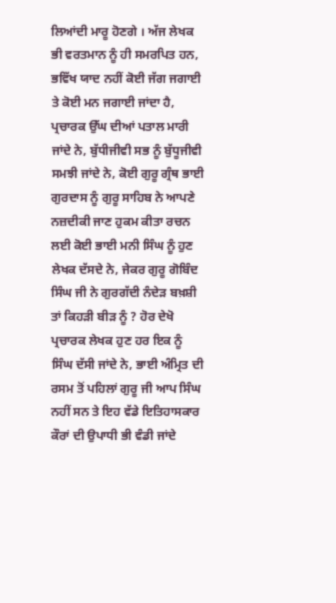ਲਿਆਂਦੀ ਮਾਰੂ ਹੋਣਗੇ । ਅੱਜ ਲੇਖਕ ਭੀ ਵਰਤਮਾਨ ਨੂੰ ਹੀ ਸਮਰਪਿਤ ਹਨ, ਭਵਿੱਖ ਯਾਦ ਨਹੀਂ ਕੋਈ ਜੱਗ ਜਗਾਈ ਤੇ ਕੋਈ ਮਨ ਜਗਾਈ ਜਾਂਦਾ ਹੈ, ਪ੍ਰਚਾਰਕ ਉੱਘ ਦੀਆਂ ਪਤਾਲ ਮਾਰੀ ਜਾਂਦੇ ਨੇ, ਬੁੱਧੀਜੀਵੀ ਸਭ ਨੂੰ ਬੁੱਧੂਜੀਵੀ ਸਮਝੀ ਜਾਂਦੇ ਨੇ, ਕੋਈ ਗੁਰੂ ਗ੍ਰੰਥ ਭਾਈ ਗੁਰਦਾਸ ਨੂੰ ਗੁਰੂ ਸਾਹਿਬ ਨੇ ਆਪਣੇ ਨਜ਼ਦੀਕੀ ਜਾਣ ਹੁਕਮ ਕੀਤਾ ਰਚਨ ਲਈ ਕੋਈ ਭਾਈ ਮਨੀ ਸਿੰਘ ਨੂੰ ਹੁਣ ਲੇਖਕ ਦੱਸਦੇ ਨੇ, ਜੇਕਰ ਗੁਰੂ ਗੋਬਿੰਦ ਸਿੰਘ ਜੀ ਨੇ ਗੁਰਗੱਦੀ ਨੰਦੇੜ ਬਖ਼ਸ਼ੀ ਤਾਂ ਕਿਹੜੀ ਬੀੜ ਨੂੰ ? ਹੋਰ ਦੇਖੋ ਪ੍ਰਚਾਰਕ ਲੇਖਕ ਹੁਣ ਹਰ ਇਕ ਨੂੰ ਸਿੰਘ ਦੱਸੀ ਜਾਂਦੇ ਨੇ, ਭਾਈ ਅੰਮ੍ਰਿਤ ਦੀ ਰਸਮ ਤੋਂ ਪਹਿਲਾਂ ਗੁਰੂ ਜੀ ਆਪ ਸਿੰਘ ਨਹੀਂ ਸਨ ਤੇ ਇਹ ਵੱਡੇ ਇਤਿਹਾਸਕਾਰ ਕੌਰਾਂ ਦੀ ਉਪਾਧੀ ਭੀ ਵੰਡੀ ਜਾਂਦੇ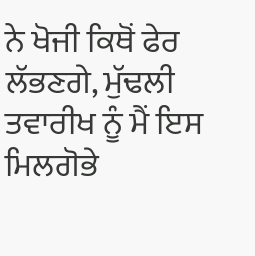ਨੇ ਖੋਜੀ ਕਿਥੋਂ ਫੇਰ ਲੱਭਣਗੇ, ਮੁੱਢਲੀ ਤਵਾਰੀਖ ਨੂੰ ਮੈਂ ਇਸ ਮਿਲਗੋਭੇ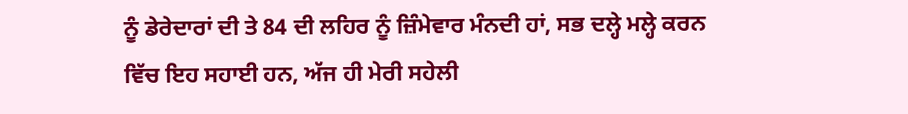ਨੂੰ ਡੇਰੇਦਾਰਾਂ ਦੀ ਤੇ 84 ਦੀ ਲਹਿਰ ਨੂੰ ਜ਼ਿੰਮੇਵਾਰ ਮੰਨਦੀ ਹਾਂ, ਸਭ ਦਲ੍ਹੇ ਮਲ੍ਹੇ ਕਰਨ ਵਿੱਚ ਇਹ ਸਹਾਈ ਹਨ, ਅੱਜ ਹੀ ਮੇਰੀ ਸਹੇਲੀ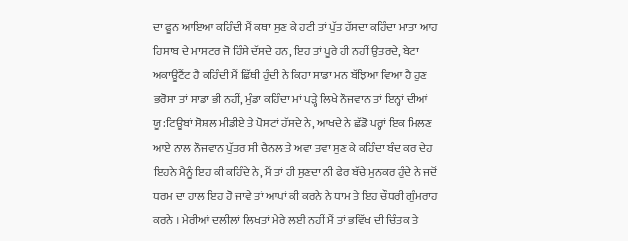ਦਾ ਫੂਨ ਆਇਆ ਕਹਿੰਦੀ ਮੈਂ ਕਥਾ ਸੁਣ ਕੇ ਹਟੀ ਤਾਂ ਪੁੱਤ ਹੱਸਦਾ ਕਹਿੰਦਾ ਮਾਤਾ ਆਹ ਹਿਸਾਬ ਦੇ ਮਾਸਟਰ ਜੋ ਹਿੰਸੇ ਦੱਸਦੇ ਹਨ, ਇਹ ਤਾਂ ਪੂਰੇ ਹੀ ਨਹੀਂ ਉਤਰਦੇ, ਬੇਟਾ ਅਕਾਊਟੈਂਟ ਹੈ ਕਹਿੰਦੀ ਮੈਂ ਛਿੱਥੀ ਹੁੰਦੀ ਨੇ ਕਿਹਾ ਸਾਡਾ ਮਨ ਬੱਝਿਆ ਵਿਆ ਹੈ ਹੁਣ ਭਰੋਸਾ ਤਾਂ ਸਾਡਾ ਭੀ ਨਹੀਂ, ਮੁੰਡਾ ਕਹਿੰਦਾ ਮਾਂ ਪੜ੍ਹੇ ਲਿਖੇ ਨੌਜਵਾਨ ਤਾਂ ਇਨ੍ਹਾਂ ਦੀਆਂ ਯੂ:ਟਿਊਬਾਂ ਸੋਸ਼ਲ ਮੀਡੀਏ ਤੇ ਪੋਸਟਾਂ ਹੱਸਦੇ ਨੇ, ਆਖਦੇ ਨੇ ਛੱਡੋ ਪਰ੍ਹਾਂ ਇਕ ਮਿਲਣ ਆਏ ਨਾਲ ਨੌਜਵਾਨ ਪੁੱਤਰ ਸੀ ਚੈਨਲ ਤੇ ਅਵਾ ਤਵਾ ਸੁਣ ਕੇ ਕਹਿੰਦਾ ਬੰਦ ਕਰ ਦੇਹ ਇਹਨੇ ਮੈਨੂੰ ਇਹ ਕੀ ਕਹਿੰਦੇ ਨੇ, ਮੈਂ ਤਾਂ ਹੀ ਸੁਣਦਾ ਨੀ ਫੇਰ ਬੱਚੇ ਮੁਨਕਰ ਹੁੰਦੇ ਨੇ ਜਦੋਂ ਧਰਮ ਦਾ ਹਾਲ ਇਹ ਹੋ ਜਾਵੇ ਤਾਂ ਆਪਾਂ ਕੀ ਕਰਨੇ ਨੇ ਧਾਮ ਤੇ ਇਹ ਚੌਧਰੀ ਗੁੰਮਰਾਹ ਕਰਨੇ । ਮੇਰੀਆਂ ਦਲੀਲਾਂ ਲਿਖਤਾਂ ਮੇਰੇ ਲਈ ਨਹੀਂ ਮੈਂ ਤਾਂ ਭਵਿੱਖ ਦੀ ਚਿੰਤਕ ਤੇ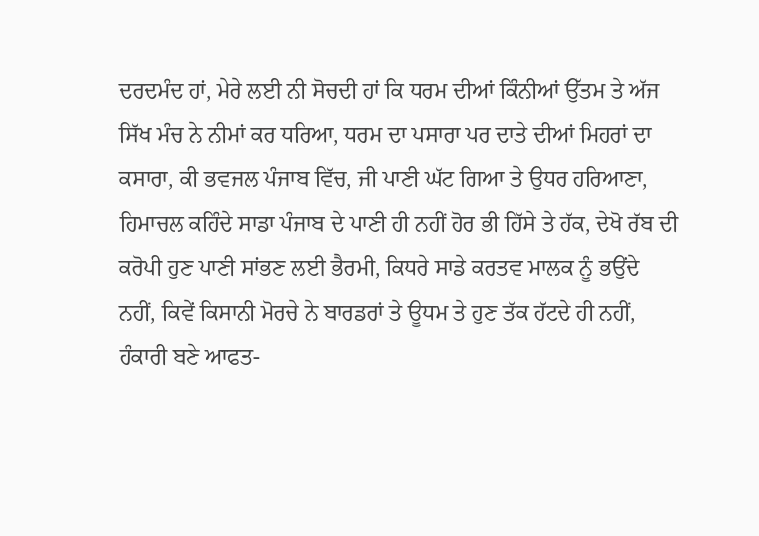ਦਰਦਮੰਦ ਹਾਂ, ਮੇਰੇ ਲਈ ਨੀ ਸੋਚਦੀ ਹਾਂ ਕਿ ਧਰਮ ਦੀਆਂ ਕਿੰਨੀਆਂ ਉੱਤਮ ਤੇ ਅੱਜ ਸਿੱਖ ਮੰਚ ਨੇ ਨੀਮਾਂ ਕਰ ਧਰਿਆ, ਧਰਮ ਦਾ ਪਸਾਰਾ ਪਰ ਦਾਤੇ ਦੀਆਂ ਮਿਹਰਾਂ ਦਾ ਕਸਾਰਾ, ਕੀ ਭਵਜਲ ਪੰਜਾਬ ਵਿੱਚ, ਜੀ ਪਾਣੀ ਘੱਟ ਗਿਆ ਤੇ ਉਧਰ ਹਰਿਆਣਾ, ਹਿਮਾਚਲ ਕਹਿੰਦੇ ਸਾਡਾ ਪੰਜਾਬ ਦੇ ਪਾਣੀ ਹੀ ਨਹੀਂ ਹੋਰ ਭੀ ਹਿੱਸੇ ਤੇ ਹੱਕ, ਦੇਖੋ ਰੱਬ ਦੀ ਕਰੋਪੀ ਹੁਣ ਪਾਣੀ ਸਾਂਭਣ ਲਈ ਭੈਰਮੀ, ਕਿਧਰੇ ਸਾਡੇ ਕਰਤਵ ਮਾਲਕ ਨੂੰ ਭਉਂਦੇ ਨਹੀਂ, ਕਿਵੇਂ ਕਿਸਾਨੀ ਮੋਰਚੇ ਨੇ ਬਾਰਡਰਾਂ ਤੇ ਊਧਮ ਤੇ ਹੁਣ ਤੱਕ ਹੱਟਦੇ ਹੀ ਨਹੀਂ, ਹੰਕਾਰੀ ਬਣੇ ਆਫਤ-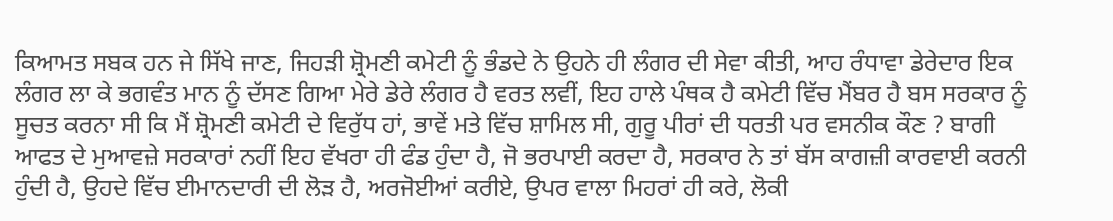ਕਿਆਮਤ ਸਬਕ ਹਨ ਜੇ ਸਿੱਖੇ ਜਾਣ, ਜਿਹੜੀ ਸ਼੍ਰੋਮਣੀ ਕਮੇਟੀ ਨੂੰ ਭੰਡਦੇ ਨੇ ਉਹਨੇ ਹੀ ਲੰਗਰ ਦੀ ਸੇਵਾ ਕੀਤੀ, ਆਹ ਰੰਧਾਵਾ ਡੇਰੇਦਾਰ ਇਕ ਲੰਗਰ ਲਾ ਕੇ ਭਗਵੰਤ ਮਾਨ ਨੂੰ ਦੱਸਣ ਗਿਆ ਮੇਰੇ ਡੇਰੇ ਲੰਗਰ ਹੈ ਵਰਤ ਲਵੀਂ, ਇਹ ਹਾਲੇ ਪੰਥਕ ਹੈ ਕਮੇਟੀ ਵਿੱਚ ਮੈਂਬਰ ਹੈ ਬਸ ਸਰਕਾਰ ਨੂੰ ਸੂਚਤ ਕਰਨਾ ਸੀ ਕਿ ਮੈਂ ਸ਼੍ਰੋਮਣੀ ਕਮੇਟੀ ਦੇ ਵਿਰੁੱਧ ਹਾਂ, ਭਾਵੇਂ ਮਤੇ ਵਿੱਚ ਸ਼ਾਮਿਲ ਸੀ, ਗੁਰੂ ਪੀਰਾਂ ਦੀ ਧਰਤੀ ਪਰ ਵਸਨੀਕ ਕੌਣ ? ਬਾਗੀ ਆਫਤ ਦੇ ਮੁਆਵਜ਼ੇ ਸਰਕਾਰਾਂ ਨਹੀਂ ਇਹ ਵੱਖਰਾ ਹੀ ਫੰਡ ਹੁੰਦਾ ਹੈ, ਜੋ ਭਰਪਾਈ ਕਰਦਾ ਹੈ, ਸਰਕਾਰ ਨੇ ਤਾਂ ਬੱਸ ਕਾਗਜ਼ੀ ਕਾਰਵਾਈ ਕਰਨੀ ਹੁੰਦੀ ਹੈ, ਉਹਦੇ ਵਿੱਚ ਈਮਾਨਦਾਰੀ ਦੀ ਲੋੜ ਹੈ, ਅਰਜੋਈਆਂ ਕਰੀਏ, ਉਪਰ ਵਾਲਾ ਮਿਹਰਾਂ ਹੀ ਕਰੇ, ਲੋਕੀ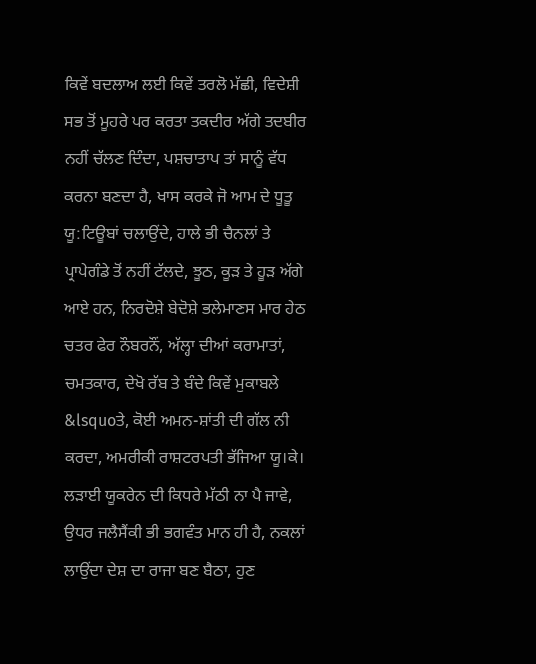ਕਿਵੇਂ ਬਦਲਾਅ ਲਈ ਕਿਵੇਂ ਤਰਲੋ ਮੱਛੀ, ਵਿਦੇਸ਼ੀ ਸਭ ਤੋਂ ਮੂਹਰੇ ਪਰ ਕਰਤਾ ਤਕਦੀਰ ਅੱਗੇ ਤਦਬੀਰ ਨਹੀਂ ਚੱਲਣ ਦਿੰਦਾ, ਪਸ਼ਚਾਤਾਪ ਤਾਂ ਸਾਨੂੰ ਵੱਧ ਕਰਨਾ ਬਣਦਾ ਹੈ, ਖਾਸ ਕਰਕੇ ਜੋ ਆਮ ਦੇ ਧੂਤੂ ਯੂ:ਟਿਊਬਾਂ ਚਲਾਉਂਦੇ, ਹਾਲੇ ਭੀ ਚੈਨਲਾਂ ਤੇ ਪ੍ਰਾਪੇਗੰਡੇ ਤੋਂ ਨਹੀਂ ਟੱਲਦੇ, ਝੂਠ, ਕੂੜ ਤੇ ਹੂੜ ਅੱਗੇ ਆਏ ਹਨ, ਨਿਰਦੋਸ਼ੇ ਬੇਦੋਸ਼ੇ ਭਲੇਮਾਣਸ ਮਾਰ ਹੇਠ ਚਤਰ ਫੇਰ ਨੌਬਰਨੌਂ, ਅੱਲ੍ਹਾ ਦੀਆਂ ਕਰਾਮਾਤਾਂ, ਚਮਤਕਾਰ, ਦੇਖੋ ਰੱਬ ਤੇ ਬੰਦੇ ਕਿਵੇਂ ਮੁਕਾਬਲੇ &lsquoਤੇ, ਕੋਈ ਅਮਨ-ਸ਼ਾਂਤੀ ਦੀ ਗੱਲ ਨੀ ਕਰਦਾ, ਅਮਰੀਕੀ ਰਾਸ਼ਟਰਪਤੀ ਭੱਜਿਆ ਯੂ।ਕੇ। ਲੜਾਈ ਯੂਕਰੇਨ ਦੀ ਕਿਧਰੇ ਮੱਠੀ ਨਾ ਪੈ ਜਾਵੇ, ਉਧਰ ਜਲੈਸੈਂਕੀ ਭੀ ਭਗਵੰਤ ਮਾਨ ਹੀ ਹੈ, ਨਕਲਾਂ ਲਾਉਂਦਾ ਦੇਸ਼ ਦਾ ਰਾਜਾ ਬਣ ਬੈਠਾ, ਹੁਣ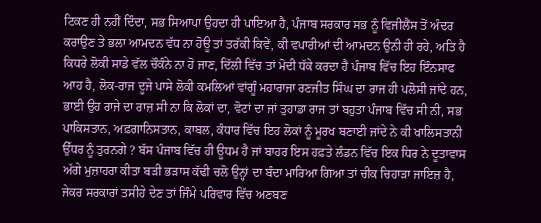ਟਿਕਣ ਹੀ ਨਹੀਂ ਦਿੰਦਾ, ਸਭ ਸਿਆਪਾ ਉਹਦਾ ਹੀ ਪਾਇਆ ਹੈ, ਪੰਜਾਬ ਸਰਕਾਰ ਸਭ ਨੂੰ ਵਿਜੀਲੈਂਸ ਤੋਂ ਅੰਦਰ ਕਰਾਉਣ ਤੇ ਭਲਾ ਆਮਦਨ ਵੱਧ ਨਾ ਹੋਊ ਤਾਂ ਤਰੱਕੀ ਕਿਵੇਂ, ਕੀ ਵਪਾਰੀਆਂ ਦੀ ਆਮਦਨ ਉਨੀ ਹੀ ਰਹੇ, ਅਤਿ ਹੈ ਕਿਧਰੇ ਲੋਕੀ ਸਾਡੇ ਵੱਲ ਚੌਕੰਨੇ ਨਾ ਹੋ ਜਾਣ, ਦਿੱਲੀ ਵਿੱਚ ਤਾਂ ਮੋਦੀ ਧੱਕੇ ਕਰਦਾ ਹੈ ਪੰਜਾਬ ਵਿੱਚ ਇਹ ਇੰਨਸਾਫ ਆਹ ਹੈ, ਲੋਕ-ਰਾਜ ਦੂਜੇ ਪਾਸੇ ਲੋਕੀ ਕਮਲਿਆਂ ਵਾਂਗੂੰ ਮਹਾਰਾਜਾ ਰਣਜੀਤ ਸਿੰਘ ਦਾ ਰਾਜ ਹੀ ਪਲੋਸੀ ਜਾਂਦੇ ਹਨ, ਭਾਈ ਉਹ ਰਾਜੇ ਦਾ ਰਾਜ਼ ਸੀ ਨਾ ਕਿ ਲੋਕਾਂ ਦਾ, ਵੋਟਾਂ ਦਾ ਜਾਂ ਤੁਹਾਡਾ ਰਾਜ ਤਾਂ ਬਹੁਤਾ ਪੰਜਾਬ ਵਿੱਚ ਸੀ ਨੀ, ਸਭ ਪਾਕਿਸਤਾਨ, ਅਫ਼ਗਾਨਿਸਤਾਨ, ਕਾਬਲ, ਕੰਧਾਰ ਵਿੱਚ ਇਹ ਲੋਕਾਂ ਨੂੰ ਮੂਰਖ ਬਣਾਈ ਜਾਂਦੇ ਨੇ ਕੀ ਖਾਲਿਸਤਾਨੀ ਉੱਧਰ ਨੂੰ ਤੁਰਨਗੇ ? ਬੱਸ ਪੰਜਾਬ ਵਿੱਚ ਹੀ ਊਧਮ ਹੈ ਜਾਂ ਬਾਹਰ ਇਸ ਹਫ਼ਤੇ ਲੰਡਨ ਵਿੱਚ ਇਕ ਧਿਰ ਨੇ ਦੂਤਾਵਾਸ ਅੱਗੇ ਮੁਜ਼ਾਹਰਾ ਕੀਤਾ ਬੜੀ ਭੜਾਸ ਕੱਢੀ ਚਲੋ ਉਨ੍ਹਾਂ ਦਾ ਬੰਦਾ ਮਾਰਿਆ ਗਿਆ ਤਾਂ ਚੀਕ ਚਿਹਾੜਾ ਜਾਇਜ਼ ਹੈ, ਜੇਕਰ ਸਰਕਾਰਾਂ ਤਸੀਹੇ ਦੇਣ ਤਾਂ ਜਿੰਮੇ ਪਰਿਵਾਰ ਵਿੱਚ ਅਣਬਣ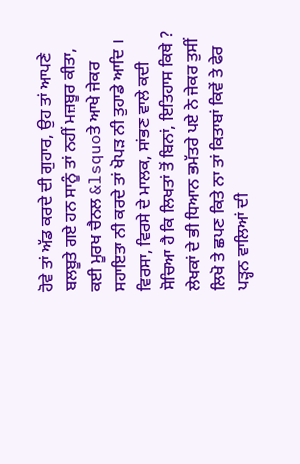ਹੋਵੇ ਤਾਂ ਅੱਡ ਕਰਦੇ ਦੀ ਗੁਹਾਰ, ਉਹ ਤਾਂ ਆਪਣੇ ਬਲਬੂਤੇ ਗਏ ਹਨ ਸਾਨੂੰ ਤਾਂ ਨਹੀਂ ਮਜ਼ਬੂਰ ਕੀਤਾ, ਕਈ ਮੂਰਖ ਚੈਨਲ &lsquoਤੇ ਆਖੇ ਜੇਕਰ ਸਹਾਇਤਾ ਨੀ ਕਰਦੇ ਤਾਂ ਖੋਪੜ ਨੀ ਤੁਹਾਡੇ ਆਦਿ ।
ਵਿਰਸਾ, ਵਿਰਸੇ ਦੇ ਮਾਲਕ, ਸਾਂਭਣ ਵਾਲੇ ਕਦੀ ਸੋਚਿਆ ਹੈ ਕਿ ਲਿਖਤਾਂ ਤੋਂ ਬਿਨਾਂ, ਇਤਿਹਾਸ ਕਿਥੇ ? ਲੇਖਕਾਂ ਦੇ ਭੀ ਧਿਆਨ ਭਮੱਤਰੇ ਪਏ ਨੇ ਜੇਕਰ ਤੁਸੀਂ ਲਿਖੋ ਤੇ ਛਪਣ ਕਿਤੇ ਨਾ ਤਾਂ ਕਿਤਾਬਾਂ ਕਿਵੇਂ ਤੇ ਫੇਰ ਪੜ੍ਹਨ ਵਾਲਿਆਂ ਦੀ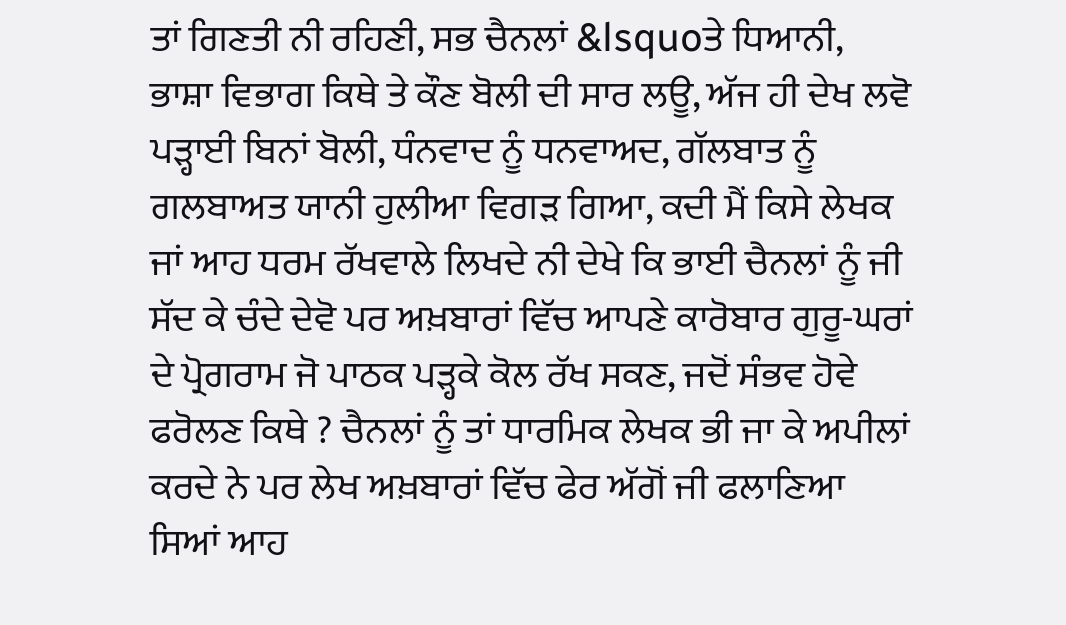ਤਾਂ ਗਿਣਤੀ ਨੀ ਰਹਿਣੀ, ਸਭ ਚੈਨਲਾਂ &lsquoਤੇ ਧਿਆਨੀ, ਭਾਸ਼ਾ ਵਿਭਾਗ ਕਿਥੇ ਤੇ ਕੌਣ ਬੋਲੀ ਦੀ ਸਾਰ ਲਊ, ਅੱਜ ਹੀ ਦੇਖ ਲਵੋ ਪੜ੍ਹਾਈ ਬਿਨਾਂ ਬੋਲੀ, ਧੰਨਵਾਦ ਨੂੰ ਧਨਵਾਅਦ, ਗੱਲਬਾਤ ਨੂੰ ਗਲਬਾਅਤ ਯਾਨੀ ਹੁਲੀਆ ਵਿਗੜ ਗਿਆ, ਕਦੀ ਮੈਂ ਕਿਸੇ ਲੇਖਕ ਜਾਂ ਆਹ ਧਰਮ ਰੱਖਵਾਲੇ ਲਿਖਦੇ ਨੀ ਦੇਖੇ ਕਿ ਭਾਈ ਚੈਨਲਾਂ ਨੂੰ ਜੀ ਸੱਦ ਕੇ ਚੰਦੇ ਦੇਵੋ ਪਰ ਅਖ਼ਬਾਰਾਂ ਵਿੱਚ ਆਪਣੇ ਕਾਰੋਬਾਰ ਗੁਰੂ-ਘਰਾਂ ਦੇ ਪ੍ਰੋਗਰਾਮ ਜੋ ਪਾਠਕ ਪੜ੍ਹਕੇ ਕੋਲ ਰੱਖ ਸਕਣ, ਜਦੋਂ ਸੰਭਵ ਹੋਵੇ ਫਰੋਲਣ ਕਿਥੇ ? ਚੈਨਲਾਂ ਨੂੰ ਤਾਂ ਧਾਰਮਿਕ ਲੇਖਕ ਭੀ ਜਾ ਕੇ ਅਪੀਲਾਂ ਕਰਦੇ ਨੇ ਪਰ ਲੇਖ ਅਖ਼ਬਾਰਾਂ ਵਿੱਚ ਫੇਰ ਅੱਗੋਂ ਜੀ ਫਲਾਣਿਆ ਸਿਆਂ ਆਹ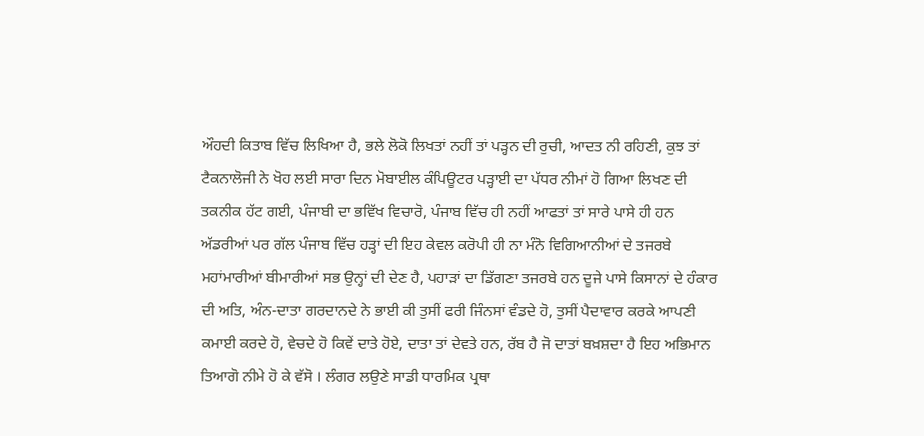ਔਹਦੀ ਕਿਤਾਬ ਵਿੱਚ ਲਿਖਿਆ ਹੈ, ਭਲੇ ਲੋਕੋ ਲਿਖਤਾਂ ਨਹੀਂ ਤਾਂ ਪੜ੍ਹਨ ਦੀ ਰੁਚੀ, ਆਦਤ ਨੀ ਰਹਿਣੀ, ਕੁਝ ਤਾਂ ਟੈਕਨਾਲੋਜੀ ਨੇ ਖੋਹ ਲਈ ਸਾਰਾ ਦਿਨ ਮੋਬਾਈਲ ਕੰਪਿਊਟਰ ਪੜ੍ਹਾਈ ਦਾ ਪੱਧਰ ਨੀਮਾਂ ਹੋ ਗਿਆ ਲਿਖਣ ਦੀ ਤਕਨੀਕ ਹੱਟ ਗਈ, ਪੰਜਾਬੀ ਦਾ ਭਵਿੱਖ ਵਿਚਾਰੋ, ਪੰਜਾਬ ਵਿੱਚ ਹੀ ਨਹੀਂ ਆਫਤਾਂ ਤਾਂ ਸਾਰੇ ਪਾਸੇ ਹੀ ਹਨ ਅੱਡਰੀਆਂ ਪਰ ਗੱਲ ਪੰਜਾਬ ਵਿੱਚ ਹੜ੍ਹਾਂ ਦੀ ਇਹ ਕੇਵਲ ਕਰੋਪੀ ਹੀ ਨਾ ਮੰਨੋ ਵਿਗਿਆਨੀਆਂ ਦੇ ਤਜਰਬੇ ਮਹਾਂਮਾਰੀਆਂ ਬੀਮਾਰੀਆਂ ਸਭ ਉਨ੍ਹਾਂ ਦੀ ਦੇਣ ਹੈ, ਪਹਾੜਾਂ ਦਾ ਡਿੱਗਣਾ ਤਜਰਬੇ ਹਨ ਦੂਜੇ ਪਾਸੇ ਕਿਸਾਨਾਂ ਦੇ ਹੰਕਾਰ ਦੀ ਅਤਿ, ਅੰਨ-ਦਾਤਾ ਗਰਦਾਨਦੇ ਨੇ ਭਾਈ ਕੀ ਤੁਸੀਂ ਫਰੀ ਜਿੰਨਸਾਂ ਵੰਡਦੇ ਹੋ, ਤੁਸੀਂ ਪੈਦਾਵਾਰ ਕਰਕੇ ਆਪਣੀ ਕਮਾਈ ਕਰਦੇ ਹੋ, ਵੇਚਦੇ ਹੋ ਕਿਵੇਂ ਦਾਤੇ ਹੋਏ, ਦਾਤਾ ਤਾਂ ਦੇਵਤੇ ਹਨ, ਰੱਬ ਹੈ ਜੋ ਦਾਤਾਂ ਬਖ਼ਸ਼ਦਾ ਹੈ ਇਹ ਅਭਿਮਾਨ ਤਿਆਗੋ ਨੀਮੇ ਹੋ ਕੇ ਵੱਸੋ । ਲੰਗਰ ਲਉਣੇ ਸਾਡੀ ਧਾਰਮਿਕ ਪ੍ਰਥਾ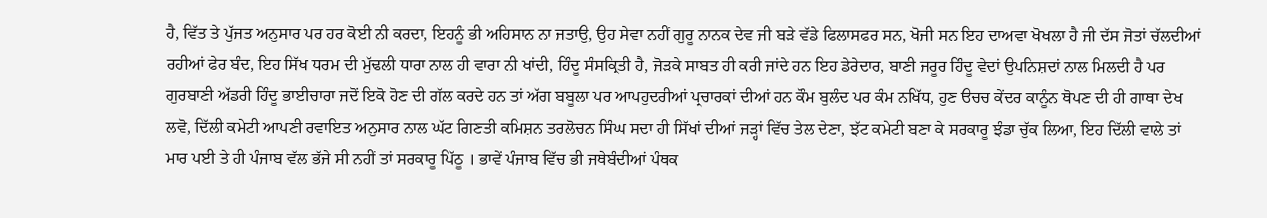ਹੈ, ਵਿੱਤ ਤੇ ਪੁੱਜਤ ਅਨੁਸਾਰ ਪਰ ਹਰ ਕੋਈ ਨੀ ਕਰਦਾ, ਇਹਨੂੰ ਭੀ ਅਹਿਸਾਨ ਨਾ ਜਤਾਉ, ਉਹ ਸੇਵਾ ਨਹੀਂ ਗੁਰੂ ਨਾਨਕ ਦੇਵ ਜੀ ਬੜੇ ਵੱਡੇ ਫਿਲਾਸਫਰ ਸਨ, ਖੋਜੀ ਸਨ ਇਹ ਦਾਅਵਾ ਖੋਖਲਾ ਹੈ ਜੀ ਦੱਸ ਜੋਤਾਂ ਚੱਲਦੀਆਂ ਰਹੀਆਂ ਫੇਰ ਬੰਦ, ਇਹ ਸਿੱਖ ਧਰਮ ਦੀ ਮੁੱਢਲੀ ਧਾਰਾ ਨਾਲ ਹੀ ਵਾਰਾ ਨੀ ਖਾਂਦੀ, ਹਿੰਦੂ ਸੰਸਕ੍ਰਿਤੀ ਹੈ, ਜੋੜਕੇ ਸਾਬਤ ਹੀ ਕਰੀ ਜਾਂਦੇ ਹਨ ਇਹ ਡੇਰੇਦਾਰ, ਬਾਣੀ ਜਰੂਰ ਹਿੰਦੂ ਵੇਦਾਂ ਉਪਨਿਸ਼ਦਾਂ ਨਾਲ ਮਿਲਦੀ ਹੈ ਪਰ ਗੁਰਬਾਣੀ ਅੱਡਰੀ ਹਿੰਦੂ ਭਾਈਚਾਰਾ ਜਦੋਂ ਇਕੋ ਹੋਣ ਦੀ ਗੱਲ ਕਰਦੇ ਹਨ ਤਾਂ ਅੱਗ ਬਬੂਲਾ ਪਰ ਆਪਹੁਦਰੀਆਂ ਪ੍ਰਚਾਰਕਾਂ ਦੀਆਂ ਹਨ ਕੌਮ ਬੁਲੰਦ ਪਰ ਕੰਮ ਨਖਿੱਧ, ਹੁਣ ੳਚਚ ਕੇਂਦਰ ਕਾਨੂੰਨ ਥੋਪਣ ਦੀ ਹੀ ਗਾਥਾ ਦੇਖ ਲਵੋ, ਦਿੱਲੀ ਕਮੇਟੀ ਆਪਣੀ ਰਵਾਇਤ ਅਨੁਸਾਰ ਨਾਲ ਘੱਟ ਗਿਣਤੀ ਕਮਿਸ਼ਨ ਤਰਲੋਚਨ ਸਿੰਘ ਸਦਾ ਹੀ ਸਿੱਖਾਂ ਦੀਆਂ ਜੜ੍ਹਾਂ ਵਿੱਚ ਤੇਲ ਦੇਣਾ, ਝੱਟ ਕਮੇਟੀ ਬਣਾ ਕੇ ਸਰਕਾਰੂ ਝੰਡਾ ਚੁੱਕ ਲਿਆ, ਇਹ ਦਿੱਲੀ ਵਾਲੇ ਤਾਂ ਮਾਰ ਪਈ ਤੇ ਹੀ ਪੰਜਾਬ ਵੱਲ ਭੱਜੇ ਸੀ ਨਹੀਂ ਤਾਂ ਸਰਕਾਰੂ ਪਿੱਠੂ । ਭਾਵੇਂ ਪੰਜਾਬ ਵਿੱਚ ਭੀ ਜਥੇਬੰਦੀਆਂ ਪੰਥਕ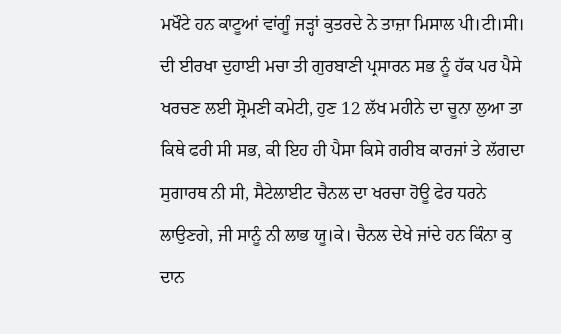ਮਖੌਟੇ ਹਨ ਕਾਟੂਆਂ ਵਾਂਗੂੰ ਜੜ੍ਹਾਂ ਕੁਤਰਦੇ ਨੇ ਤਾਜ਼ਾ ਮਿਸਾਲ ਪੀ।ਟੀ।ਸੀ। ਦੀ ਈਰਖਾ ਦੁਹਾਈ ਮਚਾ ਤੀ ਗੁਰਬਾਣੀ ਪ੍ਰਸਾਰਨ ਸਭ ਨੂੰ ਹੱਕ ਪਰ ਪੈਸੇ ਖਰਚਣ ਲਈ ਸ਼੍ਰੋਮਣੀ ਕਮੇਟੀ, ਹੁਣ 12 ਲੱਖ ਮਹੀਨੇ ਦਾ ਚੂਨਾ ਲੁਆ ਤਾ ਕਿਥੇ ਫਰੀ ਸੀ ਸਭ, ਕੀ ਇਹ ਹੀ ਪੈਸਾ ਕਿਸੇ ਗਰੀਬ ਕਾਰਜਾਂ ਤੇ ਲੱਗਦਾ ਸੁਗਾਰਥ ਨੀ ਸੀ, ਸੈਟੇਲਾਈਟ ਚੈਨਲ ਦਾ ਖਰਚਾ ਹੋਊ ਫੇਰ ਧਰਨੇ ਲਾਉਣਗੇ, ਜੀ ਸਾਨੂੰ ਨੀ ਲਾਭ ਯੂ।ਕੇ। ਚੈਨਲ ਦੇਖੇ ਜਾਂਦੇ ਹਨ ਕਿੰਨਾ ਕੁ ਦਾਨ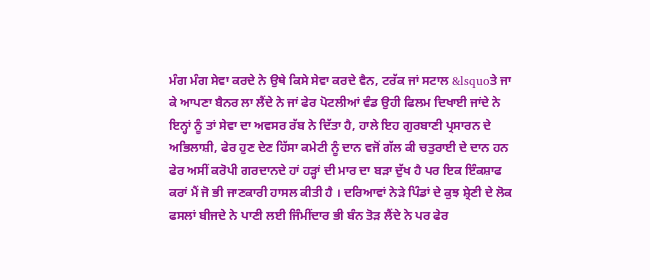ਮੰਗ ਮੰਗ ਸੇਵਾ ਕਰਦੇ ਨੇ ਉਥੇ ਕਿਸੇ ਸੇਵਾ ਕਰਦੇ ਵੈਨ, ਟਰੱਕ ਜਾਂ ਸਟਾਲ &lsquoਤੇ ਜਾ ਕੇ ਆਪਣਾ ਬੈਨਰ ਲਾ ਲੈਂਦੇ ਨੇ ਜਾਂ ਫੇਰ ਪੋਟਲੀਆਂ ਵੰਡ ਉਹੀ ਫਿਲਮ ਦਿਖਾਈ ਜਾਂਦੇ ਨੇ ਇਨ੍ਹਾਂ ਨੂੰ ਤਾਂ ਸੇਵਾ ਦਾ ਅਵਸਰ ਰੱਬ ਨੇ ਦਿੱਤਾ ਹੈ, ਹਾਲੇ ਇਹ ਗੁਰਬਾਣੀ ਪ੍ਰਸਾਰਨ ਦੇ ਅਭਿਲਾਸ਼ੀ, ਫੇਰ ਹੁਣ ਦੇਣ ਹਿੱਸਾ ਕਮੇਟੀ ਨੂੰ ਦਾਨ ਵਜੋਂ ਗੱਲ ਕੀ ਚਤੁਰਾਈ ਦੇ ਦਾਨ ਹਨ ਫੇਰ ਅਸੀਂ ਕਰੋਪੀ ਗਰਦਾਨਦੇ ਹਾਂ ਹੜ੍ਹਾਂ ਦੀ ਮਾਰ ਦਾ ਬੜਾ ਦੁੱਖ ਹੈ ਪਰ ਇਕ ਇੰਕਸ਼ਾਫ ਕਰਾਂ ਮੈਂ ਜੋ ਭੀ ਜਾਣਕਾਰੀ ਹਾਸਲ ਕੀਤੀ ਹੈ । ਦਰਿਆਵਾਂ ਨੇੜੇ ਪਿੰਡਾਂ ਦੇ ਕੁਝ ਸ਼੍ਰੇਣੀ ਦੇ ਲੋਕ ਫਸਲਾਂ ਬੀਜਦੇ ਨੇ ਪਾਣੀ ਲਈ ਜਿੰਮੀਂਦਾਰ ਭੀ ਬੰਨ ਤੋੜ ਲੈਂਦੇ ਨੇ ਪਰ ਫੇਰ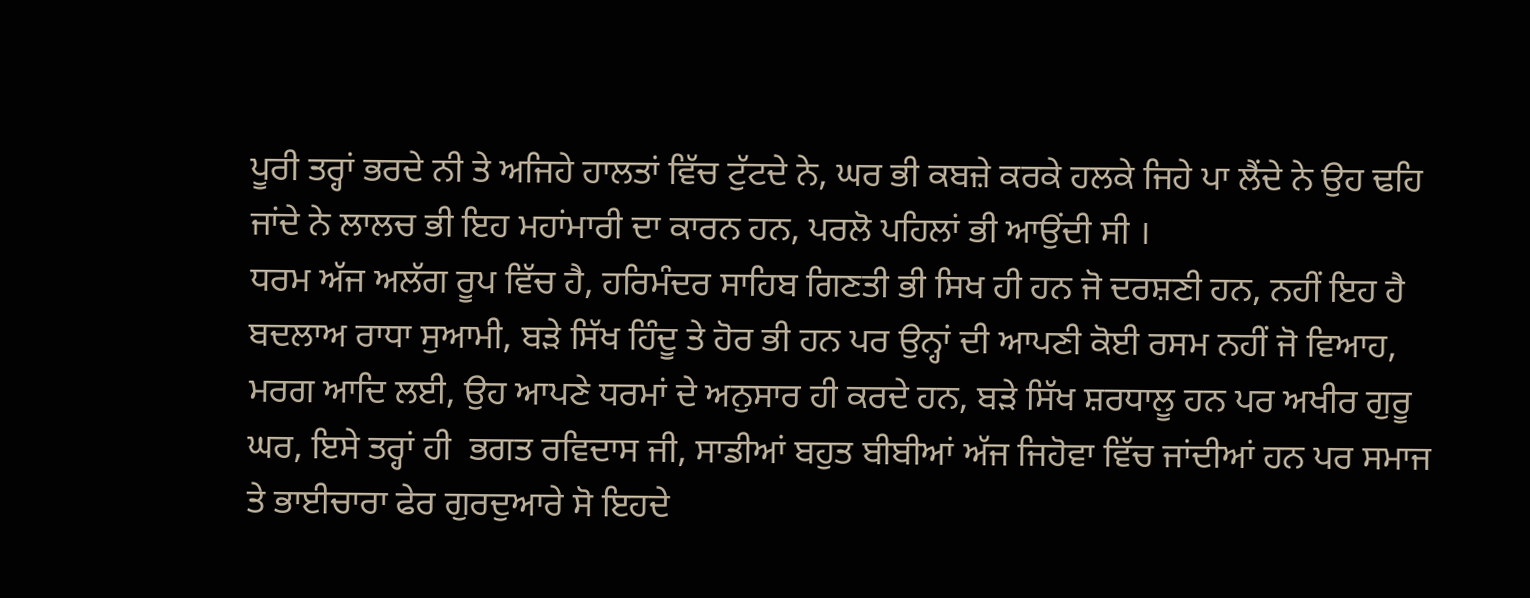ਪੂਰੀ ਤਰ੍ਹਾਂ ਭਰਦੇ ਨੀ ਤੇ ਅਜਿਹੇ ਹਾਲਤਾਂ ਵਿੱਚ ਟੁੱਟਦੇ ਨੇ, ਘਰ ਭੀ ਕਬਜ਼ੇ ਕਰਕੇ ਹਲਕੇ ਜਿਹੇ ਪਾ ਲੈਂਦੇ ਨੇ ਉਹ ਢਹਿ ਜਾਂਦੇ ਨੇ ਲਾਲਚ ਭੀ ਇਹ ਮਹਾਂਮਾਰੀ ਦਾ ਕਾਰਨ ਹਨ, ਪਰਲੋ ਪਹਿਲਾਂ ਭੀ ਆਉਂਦੀ ਸੀ ।
ਧਰਮ ਅੱਜ ਅਲੱਗ ਰੂਪ ਵਿੱਚ ਹੈ, ਹਰਿਮੰਦਰ ਸਾਹਿਬ ਗਿਣਤੀ ਭੀ ਸਿਖ ਹੀ ਹਨ ਜੋ ਦਰਸ਼ਣੀ ਹਨ, ਨਹੀਂ ਇਹ ਹੈ ਬਦਲਾਅ ਰਾਧਾ ਸੁਆਮੀ, ਬੜੇ ਸਿੱਖ ਹਿੰਦੂ ਤੇ ਹੋਰ ਭੀ ਹਨ ਪਰ ਉਨ੍ਹਾਂ ਦੀ ਆਪਣੀ ਕੋਈ ਰਸਮ ਨਹੀਂ ਜੋ ਵਿਆਹ, ਮਰਗ ਆਦਿ ਲਈ, ਉਹ ਆਪਣੇ ਧਰਮਾਂ ਦੇ ਅਨੁਸਾਰ ਹੀ ਕਰਦੇ ਹਨ, ਬੜੇ ਸਿੱਖ ਸ਼ਰਧਾਲੂ ਹਨ ਪਰ ਅਖੀਰ ਗੁਰੂ ਘਰ, ਇਸੇ ਤਰ੍ਹਾਂ ਹੀ  ਭਗਤ ਰਵਿਦਾਸ ਜੀ, ਸਾਡੀਆਂ ਬਹੁਤ ਬੀਬੀਆਂ ਅੱਜ ਜਿਹੋਵਾ ਵਿੱਚ ਜਾਂਦੀਆਂ ਹਨ ਪਰ ਸਮਾਜ ਤੇ ਭਾਈਚਾਰਾ ਫੇਰ ਗੁਰਦੁਆਰੇ ਸੋ ਇਹਦੇ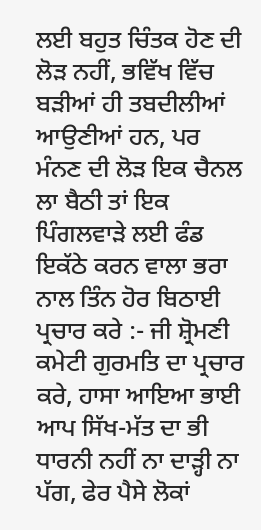ਲਈ ਬਹੁਤ ਚਿੰਤਕ ਹੋਣ ਦੀ ਲੋੜ ਨਹੀਂ, ਭਵਿੱਖ ਵਿੱਚ ਬੜੀਆਂ ਹੀ ਤਬਦੀਲੀਆਂ ਆਉਣੀਆਂ ਹਨ, ਪਰ ਮੰਨਣ ਦੀ ਲੋੜ ਇਕ ਚੈਨਲ ਲਾ ਬੈਠੀ ਤਾਂ ਇਕ ਪਿੰਗਲਵਾੜੇ ਲਈ ਫੰਡ ਇਕੱਠੇ ਕਰਨ ਵਾਲਾ ਭਰਾ ਨਾਲ ਤਿੰਨ ਹੋਰ ਬਿਠਾਈ ਪ੍ਰਚਾਰ ਕਰੇ :- ਜੀ ਸ਼੍ਰੋਮਣੀ ਕਮੇਟੀ ਗੁਰਮਤਿ ਦਾ ਪ੍ਰਚਾਰ ਕਰੇ, ਹਾਸਾ ਆਇਆ ਭਾਈ ਆਪ ਸਿੱਖ-ਮੱਤ ਦਾ ਭੀ ਧਾਰਨੀ ਨਹੀਂ ਨਾ ਦਾੜ੍ਹੀ ਨਾ ਪੱਗ, ਫੇਰ ਪੈਸੇ ਲੋਕਾਂ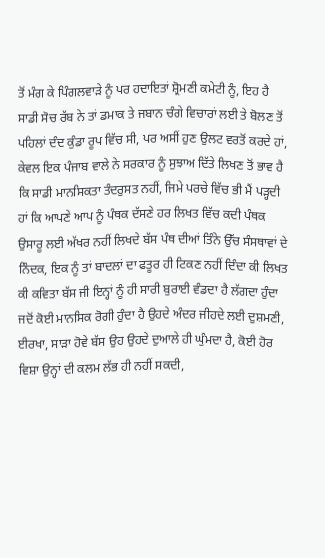ਤੋਂ ਮੰਗ ਕੇ ਪਿੰਗਲਵਾੜੇ ਨੂੰ ਪਰ ਹਦਾਇਤਾਂ ਸ਼੍ਰੋਮਣੀ ਕਮੇਟੀ ਨੂੰ, ਇਹ ਹੈ ਸਾਡੀ ਸੋਚ ਰੱਬ ਨੇ ਤਾਂ ਡਮਾਕ ਤੇ ਜਬਾਨ ਚੰਗੇ ਵਿਚਾਰਾਂ ਲਈ ਤੇ ਬੋਲਣ ਤੋਂ ਪਹਿਲਾਂ ਦੰਦ ਕੁੰਡਾ ਰੂਪ ਵਿੱਚ ਸੀ, ਪਰ ਅਸੀਂ ਹੁਣ ਉਲਟ ਵਰਤੋਂ ਕਰਦੇ ਹਾਂ, ਕੇਵਲ ਇਕ ਪੰਜਾਬ ਵਾਲੇ ਨੇ ਸਰਕਾਰ ਨੂੰ ਸੁਝਾਅ ਦਿੱਤੇ ਲਿਖਣ ਤੋਂ ਭਾਵ ਹੈ ਕਿ ਸਾਡੀ ਮਾਨਸਿਕਤਾ ਤੰਦਰੁਸਤ ਨਹੀਂ, ਜਿਮੇ ਪਰਚੇ ਵਿੱਚ ਭੀ ਮੈਂ ਪੜ੍ਹਦੀ ਹਾਂ ਕਿ ਆਪਣੇ ਆਪ ਨੂੰ ਪੰਥਕ ਦੱਸਣੇ ਹਰ ਲਿਖਤ ਵਿੱਚ ਕਦੀ ਪੰਥਕ ਉਸਾਰੂ ਲਈ ਅੱਖਰ ਨਹੀਂ ਲਿਖਦੇ ਬੱਸ ਪੰਥ ਦੀਆਂ ਤਿੰਨੇ ਉੱਚ ਸੰਸਥਾਵਾਂ ਦੇ ਨਿੰਦਕ, ਇਕ ਨੂੰ ਤਾਂ ਬਾਦਲਾਂ ਦਾ ਫਤੂਰ ਹੀ ਟਿਕਣ ਨਹੀਂ ਦਿੰਦਾ ਕੀ ਲਿਖਤ ਕੀ ਕਵਿਤਾ ਬੱਸ ਜੀ ਇਨ੍ਹਾਂ ਨੂੰ ਹੀ ਸਾਰੀ ਬੁਰਾਈ ਵੰਡਦਾ ਹੈ ਲੱਗਦਾ ਹੁੰਦਾ ਜਦੋਂ ਕੋਈ ਮਾਨਸਿਕ ਰੋਗੀ ਹੁੰਦਾ ਹੈ ਉਹਦੇ ਅੰਦਰ ਜੀਹਦੇ ਲਈ ਦੁਸ਼ਮਣੀ, ਈਰਖਾ, ਸਾੜਾ ਹੋਵੇ ਬੱਸ ਉਹ ਉਹਦੇ ਦੁਆਲੇ ਹੀ ਘੁੰਮਦਾ ਹੈ, ਕੋਈ ਹੋਰ ਵਿਸ਼ਾ ਉਨ੍ਹਾਂ ਦੀ ਕਲਮ ਲੱਭ ਹੀ ਨਹੀਂ ਸਕਦੀ,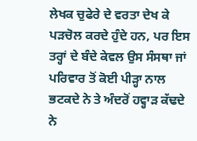ਲੇਖਕ ਚੁਫੇਰੇ ਦੇ ਵਰਤਾ ਦੇਖ ਕੇ ਪੜਚੋਲ ਕਰਦੇ ਹੁੰਦੇ ਹਨ, ਪਰ ਇਸ ਤਰ੍ਹਾਂ ਦੇ ਬੰਦੇ ਕੇਵਲ ਉਸ ਸੰਸਥਾ ਜਾਂ ਪਰਿਵਾਰ ਤੋਂ ਕੋਈ ਪੀੜ੍ਹਾ ਨਾਲ ਭਟਕਦੇ ਨੇ ਤੇ ਅੰਦਰੋਂ ਹਵ੍ਹਾੜ ਕੱਢਦੇ ਨੇ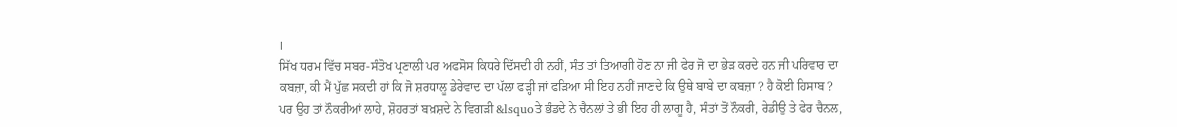।
ਸਿੱਖ ਧਰਮ ਵਿੱਚ ਸਬਰ-ਸੰਤੋਖ ਪ੍ਰਣਾਲੀ ਪਰ ਅਫਸੋਸ ਕਿਧਰੇ ਦਿੱਸਦੀ ਹੀ ਨਹੀਂ, ਸੰਤ ਤਾਂ ਤਿਆਗੀ ਹੋਣ ਨਾ ਜੀ ਫੇਰ ਜੋ ਦਾ ਭੇੜ ਕਰਦੇ ਹਨ ਜੀ ਪਰਿਵਾਰ ਦਾ ਕਬਜ਼ਾ, ਕੀ ਮੈਂ ਪੁੱਛ ਸਕਦੀ ਹਾਂ ਕਿ ਜੋ ਸ਼ਰਧਾਲੂ ਡੇਰੇਵਾਦ ਦਾ ਪੱਲਾ ਫੜ੍ਹੀ ਜਾਂ ਫੜਿਆ ਸੀ ਇਹ ਨਹੀਂ ਜਾਣਦੇ ਕਿ ਉਥੇ ਬਾਬੇ ਦਾ ਕਬਜ਼ਾ ? ਹੈ ਕੋਈ ਹਿਸਾਬ ? ਪਰ ਉਹ ਤਾਂ ਨੌਕਰੀਆਂ ਲਾਹੇ, ਸ਼ੋਹਰਤਾਂ ਬਖ਼ਸ਼ਦੇ ਨੇ ਵਿਗੜੀ &lsquoਤੇ ਭੰਡਦੇ ਨੇ ਚੈਨਲਾਂ ਤੇ ਭੀ ਇਹ ਹੀ ਲਾਗੂ ਹੈ, ਸੰਤਾਂ ਤੋਂ ਨੌਕਰੀ, ਰੇਡੀਉ ਤੇ ਫੇਰ ਚੈਨਲ,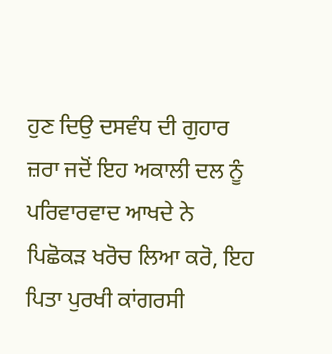ਹੁਣ ਦਿਉ ਦਸਵੰਧ ਦੀ ਗੁਹਾਰ ਜ਼ਰਾ ਜਦੋਂ ਇਹ ਅਕਾਲੀ ਦਲ ਨੂੰ ਪਰਿਵਾਰਵਾਦ ਆਖਦੇ ਨੇ ਪਿਛੋਕੜ ਖਰੋਚ ਲਿਆ ਕਰੋ, ਇਹ ਪਿਤਾ ਪੁਰਖੀ ਕਾਂਗਰਸੀ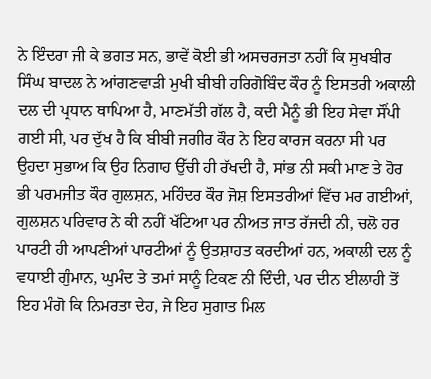ਨੇ ਇੰਦਰਾ ਜੀ ਕੇ ਭਗਤ ਸਨ, ਭਾਵੇਂ ਕੋਈ ਭੀ ਅਸਚਰਜਤਾ ਨਹੀਂ ਕਿ ਸੁਖਬੀਰ ਸਿੰਘ ਬਾਦਲ ਨੇ ਆਂਗਣਵਾੜੀ ਮੁਖੀ ਬੀਬੀ ਹਰਿਗੋਬਿੰਦ ਕੌਰ ਨੂੰ ਇਸਤਰੀ ਅਕਾਲੀ ਦਲ ਦੀ ਪ੍ਰਧਾਨ ਥਾਪਿਆ ਹੈ, ਮਾਣਮੱਤੀ ਗੱਲ ਹੈ, ਕਦੀ ਮੈਨੂੰ ਭੀ ਇਹ ਸੇਵਾ ਸੌਂਪੀ ਗਈ ਸੀ, ਪਰ ਦੁੱਖ ਹੈ ਕਿ ਬੀਬੀ ਜਗੀਰ ਕੌਰ ਨੇ ਇਹ ਕਾਰਜ ਕਰਨਾ ਸੀ ਪਰ ਉਹਦਾ ਸੁਭਾਅ ਕਿ ਉਹ ਨਿਗਾਹ ਉੱਚੀ ਹੀ ਰੱਖਦੀ ਹੈ, ਸਾਂਭ ਨੀ ਸਕੀ ਮਾਣ ਤੇ ਹੋਰ ਭੀ ਪਰਮਜੀਤ ਕੌਰ ਗੁਲਸ਼ਨ, ਮਹਿੰਦਰ ਕੌਰ ਜੋਸ਼ ਇਸਤਰੀਆਂ ਵਿੱਚ ਮਰ ਗਈਆਂ, ਗੁਲਸ਼ਨ ਪਰਿਵਾਰ ਨੇ ਕੀ ਨਹੀਂ ਖੱਟਿਆ ਪਰ ਨੀਅਤ ਜਾਤ ਰੱਜਦੀ ਨੀ, ਚਲੋ ਹਰ ਪਾਰਟੀ ਹੀ ਆਪਣੀਆਂ ਪਾਰਟੀਆਂ ਨੂੰ ਉਤਸ਼ਾਹਤ ਕਰਦੀਆਂ ਹਨ, ਅਕਾਲੀ ਦਲ ਨੂੰ ਵਧਾਈ ਗੁੰਮਾਨ, ਘੁਮੰਦ ਤੇ ਤਮਾਂ ਸਾਨੂੰ ਟਿਕਣ ਨੀ ਦਿੰਦੀ, ਪਰ ਦੀਨ ਈਲਾਹੀ ਤੋਂ ਇਹ ਮੰਗੋ ਕਿ ਨਿਮਰਤਾ ਦੇਹ, ਜੇ ਇਹ ਸੁਗਾਤ ਮਿਲ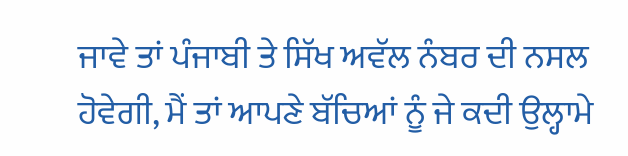ਜਾਵੇ ਤਾਂ ਪੰਜਾਬੀ ਤੇ ਸਿੱਖ ਅਵੱਲ ਨੰਬਰ ਦੀ ਨਸਲ ਹੋਵੇਗੀ, ਮੈਂ ਤਾਂ ਆਪਣੇ ਬੱਚਿਆਂ ਨੂੰ ਜੇ ਕਦੀ ਉਲ੍ਹਾਮੇ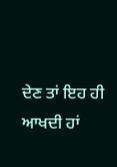ਦੇਣ ਤਾਂ ਇਹ ਹੀ ਆਖਦੀ ਹਾਂ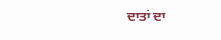ਦਾਤਾਂ ਦਾ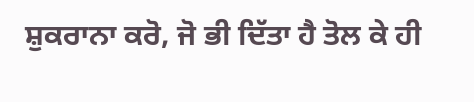ਸ਼ੁਕਰਾਨਾ ਕਰੋ, ਜੋ ਭੀ ਦਿੱਤਾ ਹੈ ਤੋਲ ਕੇ ਹੀ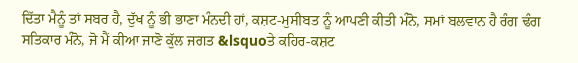ਦਿੱਤਾ ਮੈਨੂੰ ਤਾਂ ਸਬਰ ਹੈ, ਦੁੱਖ ਨੂੰ ਭੀ ਭਾਣਾ ਮੰਨਦੀ ਹਾਂ, ਕਸ਼ਟ-ਮੁਸੀਬਤ ਨੂੰ ਆਪਣੀ ਕੀਤੀ ਮੰਨੋ, ਸਮਾਂ ਬਲਵਾਨ ਹੈ ਰੰਗ ਢੰਗ ਸਤਿਕਾਰ ਮੰਨੋ, ਜੋ ਮੈਂ ਕੀਆ ਜਾਣੋ ਕੁੱਲ ਜਗਤ &lsquoਤੇ ਕਹਿਰ-ਕਸ਼ਟ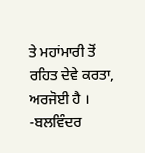ਤੇ ਮਹਾਂਮਾਰੀ ਤੋਂ ਰਹਿਤ ਦੇਵੇ ਕਰਤਾ, ਅਰਜੋਈ ਹੈ ।
-ਬਲਵਿੰਦਰ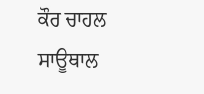ਕੌਰ ਚਾਹਲ ਸਾਊਥਾਲ